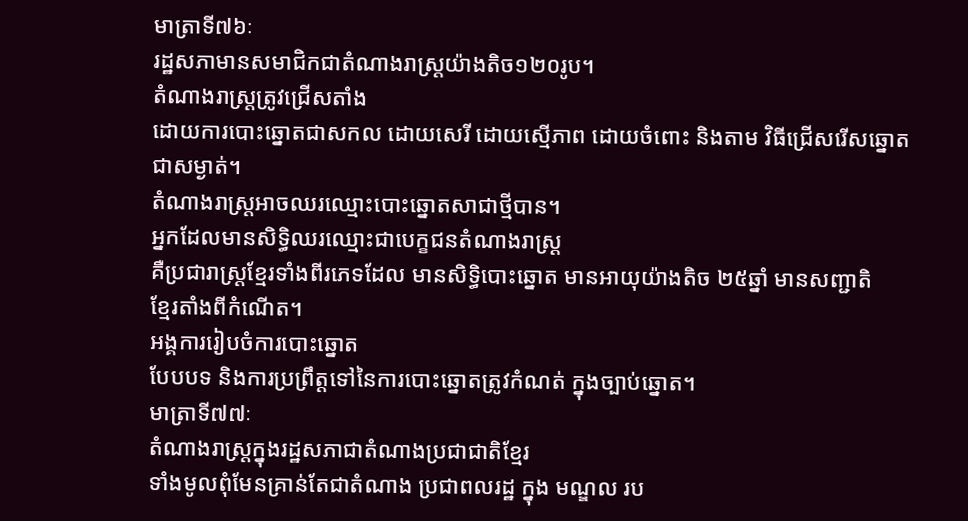មាត្រាទី៧៦ៈ
រដ្ឋសភាមានសមាជិកជាតំណាងរាស្ដ្រយ៉ាងតិច១២០រូប។
តំណាងរាស្ដ្រត្រូវជ្រើសតាំង
ដោយការបោះឆ្នោតជាសកល ដោយសេរី ដោយស្មើភាព ដោយចំពោះ និងតាម វិធីជ្រើសរើសឆ្នោត
ជាសម្ងាត់។
តំណាងរាស្ដ្រអាចឈរឈ្មោះបោះឆ្នោតសាជាថ្មីបាន។
អ្នកដែលមានសិទ្ធិឈរឈ្មោះជាបេក្ខជនតំណាងរាស្ដ្រ
គឺប្រជារាស្ដ្រខ្មែរទាំងពីរភេទដែល មានសិទ្ធិបោះឆ្នោត មានអាយុយ៉ាងតិច ២៥ឆ្នាំ មានសញ្ជាតិ
ខ្មែរតាំងពីកំណើត។
អង្គការរៀបចំការបោះឆ្នោត
បែបបទ និងការប្រព្រឹត្ដទៅនៃការបោះឆ្នោតត្រូវកំណត់ ក្នុងច្បាប់ឆ្នោត។
មាត្រាទី៧៧ៈ
តំណាងរាស្ដ្រក្នុងរដ្ឋសភាជាតំណាងប្រជាជាតិខ្មែរ
ទាំងមូលពុំមែនគ្រាន់តែជាតំណាង ប្រជាពលរដ្ឋ ក្នុង មណ្ឌល រប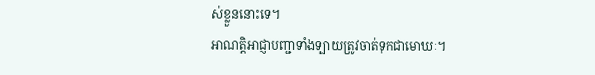ស់ខ្លួននោះទេ។
អាណត្ដិអាជ្ញាបញ្ជាទាំងទ្បាយត្រូវចាត់ទុកជាមោឃៈ។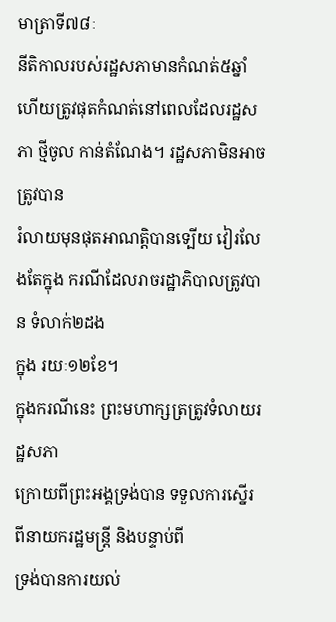មាត្រាទី៧៨ៈ
នីតិកាលរបស់រដ្ឋសភាមានកំណត់៥ឆ្នាំ
ហើយត្រូវផុតកំណត់នៅពេលដែលរដ្ឋសភា ថ្មីចូល កាន់តំណែង។ រដ្ឋសភាមិនអាចត្រូវបាន
រំលាយមុនផុតអាណត្ដិបានទ្បើយ វៀរលែងតែក្នុង ករណីដែលរាចរដ្ឋាភិបាលត្រូវបាន ទំលាក់២ដង
ក្នុង រយៈ១២ខែ។
ក្នុងករណីនេះ ព្រះមហាក្សត្រត្រូវទំលាយរដ្ឋសភា
ក្រោយពីព្រះអង្គទ្រង់បាន ទទួលការស្នើរ ពីនាយករដ្ឋមន្ដ្រី និងបន្ទាប់ពី
ទ្រង់បានការយល់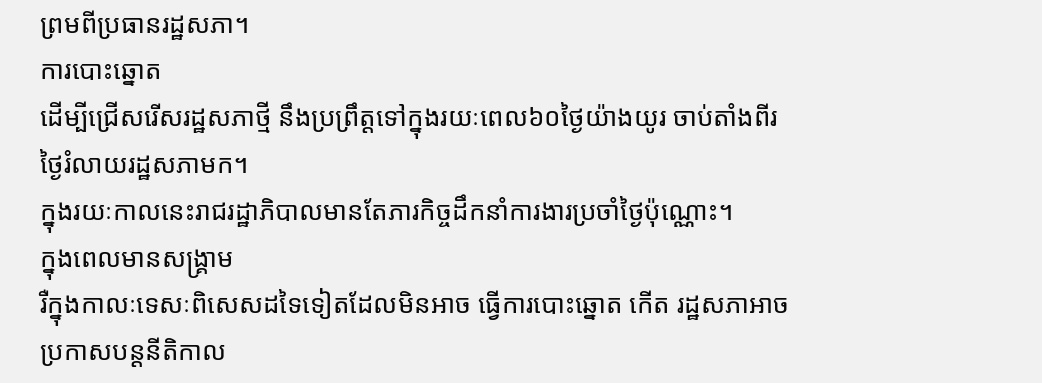ព្រមពីប្រធានរដ្ឋសភា។
ការបោះឆ្នោត
ដើម្បីជ្រើសរើសរដ្ឋសភាថ្មី នឹងប្រព្រឹត្ដទៅក្នុងរយៈពេល៦០ថ្ងៃយ៉ាងយូរ ចាប់តាំងពីរ
ថ្ងៃរំលាយរដ្ឋសភាមក។
ក្នុងរយៈកាលនេះរាជរដ្ឋាភិបាលមានតែភារកិច្ចដឹកនាំការងារប្រចាំថ្ងៃប៉ុណ្ណោះ។
ក្នុងពេលមានសង្គ្រាម
រឺក្នុងកាលៈទេសៈពិសេសដទៃទៀតដែលមិនអាច ធ្វើការបោះឆ្នោត កើត រដ្ឋសភាអាច
ប្រកាសបន្ដនីតិកាល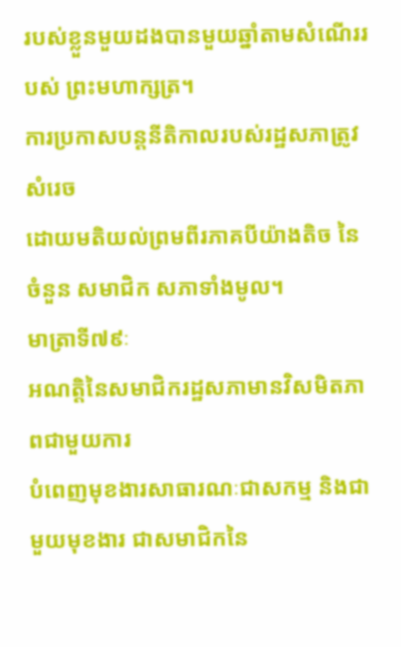របស់ខ្លួនមួយដងបានមួយឆ្នាំតាមសំណើររបស់ ព្រះមហាក្សត្រ។
ការប្រកាសបន្ដនីតិកាលរបស់រដ្ឋសភាត្រូវសំរេច
ដោយមតិយល់ព្រមពីរភាគបីយ៉ាងតិច នៃចំនួន សមាជិក សភាទាំងមូល។
មាត្រាទី៧៩ៈ
អណត្ដិនៃសមាជិករដ្ឋសភាមានវិសមិតភាពជាមួយការ
បំពេញមុខងារសាធារណៈជាសកម្ម និងជាមួយមុខងារ ជាសមាជិកនៃ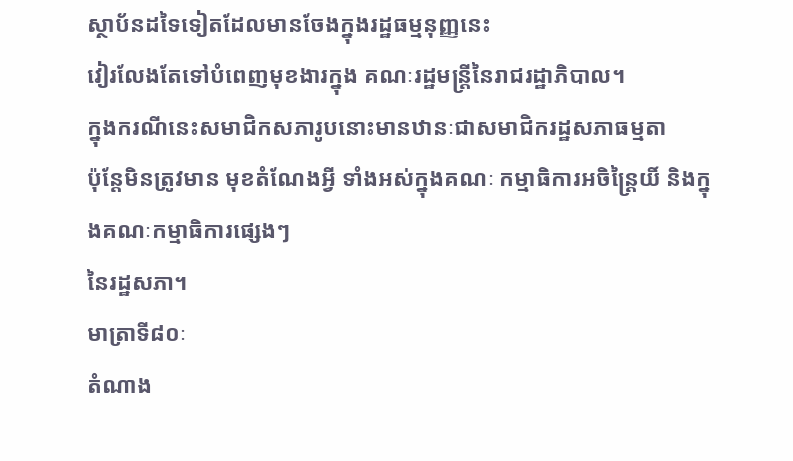ស្ថាប័នដទៃទៀតដែលមានចែងក្នុងរដ្ឋធម្មនុញ្ញនេះ
វៀរលែងតែទៅបំពេញមុខងារក្នុង គណៈរដ្ឋមន្ដ្រីនៃរាជរដ្ឋាភិបាល។
ក្នុងករណីនេះសមាជិកសភារូបនោះមានឋានៈជាសមាជិករដ្ឋសភាធម្មតា
ប៉ុន្ដែមិនត្រូវមាន មុខតំណែងអ្វី ទាំងអស់ក្នុងគណៈ កម្មាធិការអចិន្ដ្រៃយិ៍ និងក្នុងគណៈកម្មាធិការផ្សេងៗ
នៃរដ្ឋសភា។
មាត្រាទី៨០ៈ
តំណាង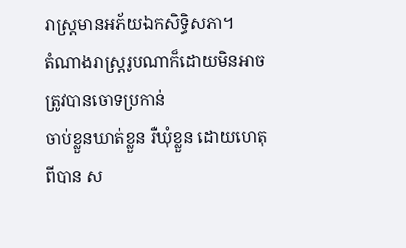រាស្ដ្រមានអភ័យឯកសិទ្ធិសភា។
តំណាងរាស្ដ្ររូបណាក៏ដោយមិនអាចត្រូវបានចោទប្រកាន់
ចាប់ខ្លួនឃាត់ខ្លួន រឺឃុំខ្លួន ដោយហេតុពីបាន ស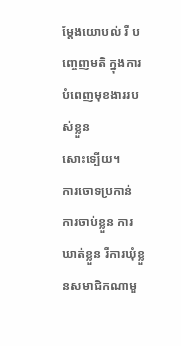ម្ដែងយោបល់ រឺ បញ្ចេញមតិ ក្នុងការបំពេញមុខងាររបស់ខ្លួន
សោះទ្បើយ។
ការចោទប្រកាន់
ការចាប់ខ្លួន ការឃាត់ខ្លួន រឺការឃុំខ្លួនសមាជិកណាមួ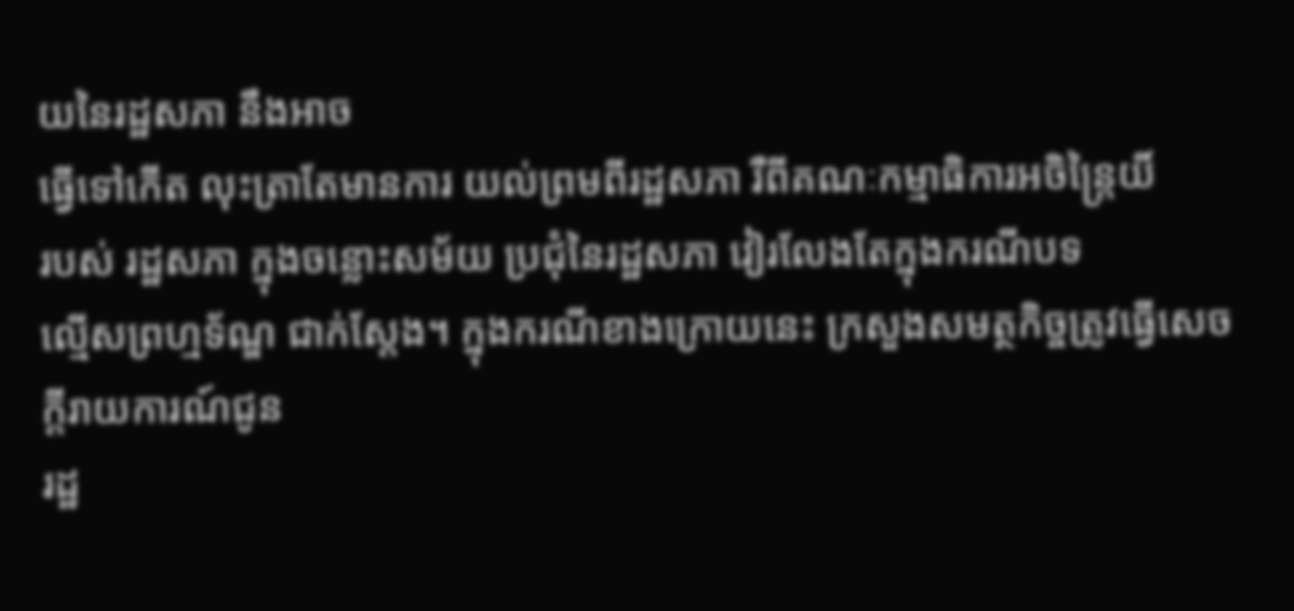យនៃរដ្ឋសភា នឹងអាច
ធ្វើទៅកើត លុះត្រាតែមានការ យល់ព្រមពីរដ្ឋសភា រឺពីគណៈកម្មាធិការអចិន្ដ្រៃយិ៍
របស់ រដ្ឋសភា ក្នុងចន្លោះសម័យ ប្រជុំនៃរដ្ឋសភា វៀរលែងតែក្នុងករណីបទ
ល្មើសព្រហ្មទ័ណ្ឌ ជាក់ស្ដែង។ ក្នុងករណីខាងក្រោយនេះ ក្រសួងសមត្ថកិច្ចត្រូវធ្វើសេចក្ដីរាយការណ៍ជូន
រដ្ឋ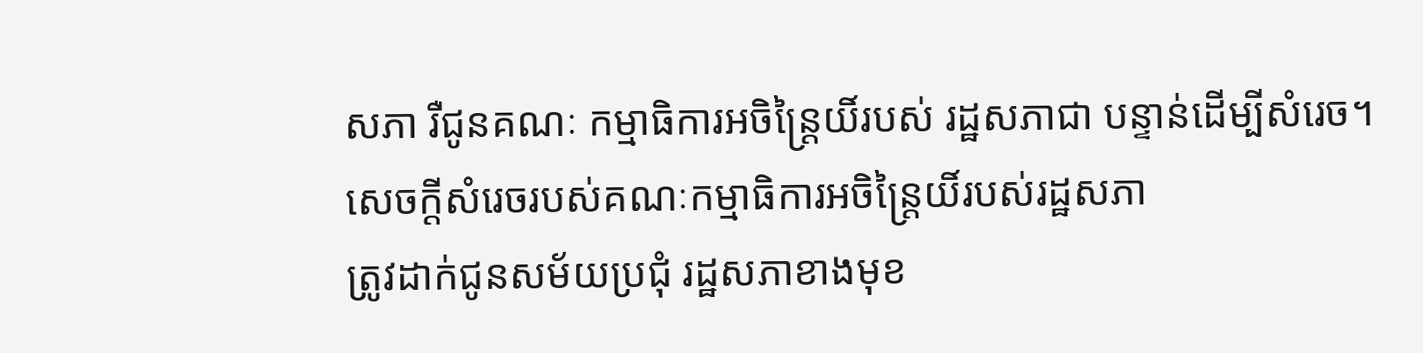សភា រឺជូនគណៈ កម្មាធិការអចិន្ដ្រៃយិ៍របស់ រដ្ឋសភាជា បន្ទាន់ដើម្បីសំរេច។
សេចក្ដីសំរេចរបស់គណៈកម្មាធិការអចិន្ដ្រៃយិ៍របស់រដ្ឋសភា
ត្រូវដាក់ជូនសម័យប្រជុំ រដ្ឋសភាខាងមុខ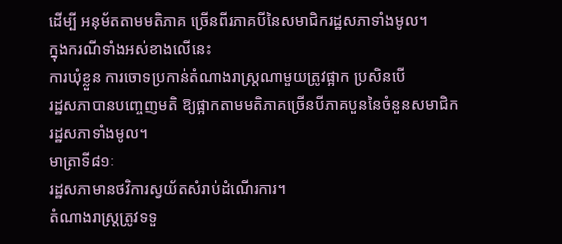ដើម្បី អនុម័តតាមមតិភាគ ច្រើនពីរភាគបីនៃសមាជិករដ្ឋសភាទាំងមូល។
ក្នុងករណីទាំងអស់ខាងលើនេះ
ការឃុំខ្លួន ការចោទប្រកាន់តំណាងរាស្ដ្រណាមួយត្រូវផ្អាក ប្រសិនបើ
រដ្ឋសភាបានបញ្ចេញមតិ ឱ្យផ្អាកតាមមតិភាគច្រើនបីភាគបួននៃចំនួនសមាជិក
រដ្ឋសភាទាំងមូល។
មាត្រាទី៨១ៈ
រដ្ឋសភាមានថវិការស្វយ័តសំរាប់ដំណើរការ។
តំណាងរាស្ដ្រត្រូវទទួ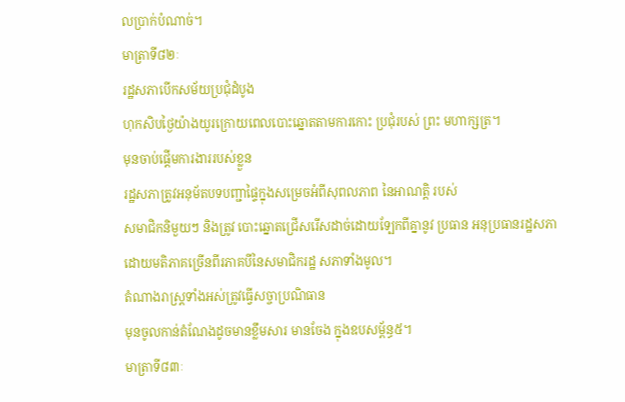លប្រាក់បំណាច់។
មាត្រាទី៨២ៈ
រដ្ឋសភាបើកសម័យប្រជុំដំបូង
ហុកសិបថ្ងៃយ៉ាងយូរក្រោយពេលបោះឆ្នោតតាមការកោះ ប្រជុំរបស់ ព្រះ មហាក្សត្រ។
មុនចាប់ផ្ដើមការងាររបស់ខ្លួន
រដ្ឋសភាត្រូវអនុម័តបទបញ្ជាផ្ទៃក្នុងសម្រេចអំពីសុពលភាព នៃអាណត្ដិ របស់
សមាជិកនិមួយៗ និងត្រូវ បោះឆ្នោតជ្រើសរើសដាច់ដោយទ្បែកពីគ្នានូវ ប្រធាន អនុប្រធានរដ្ឋសភា
ដោយមតិភាគច្រើនពីរភាគបីនៃសមាជិករដ្ឋ សភាទាំងមូល។
តំណាងរាស្ដ្រទាំងអស់ត្រូវធ្វើសច្ចាប្រណិធាន
មុនចូលកាន់តំណែងដូចមានខ្លឹមសារ មានចែង ក្នុងឧបសម្ព័ន្ធ៥។
មាត្រាទី៨៣ៈ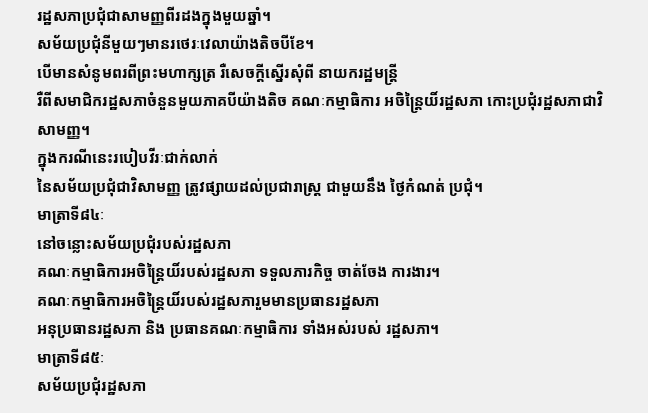រដ្ឋសភាប្រជុំជាសាមញ្ញពីរដងក្នុងមួយឆ្នាំ។
សម័យប្រជុំនីមួយៗមានរថេរៈវេលាយ៉ាងតិចបីខែ។
បើមានសំនូមពរពីព្រះមហាក្សត្រ រឺសេចក្ដីស្នើរសុំពី នាយករដ្ឋមន្ដ្រី
រឺពីសមាជិករដ្ឋសភាចំនួនមួយភាគបីយ៉ាងតិច គណៈកម្មាធិការ អចិន្ដ្រៃយិ៍រដ្ឋសភា កោះប្រជុំរដ្ឋសភាជាវិសាមញ្ញ។
ក្នុងករណីនេះរបៀបវីរៈជាក់លាក់
នៃសម័យប្រជុំជាវិសាមញ្ញ ត្រូវផ្សាយដល់ប្រជារាស្ដ្រ ជាមួយនឹង ថ្ងៃកំណត់ ប្រជុំ។
មាត្រាទី៨៤ៈ
នៅចន្លោះសម័យប្រជុំរបស់រដ្ឋសភា
គណៈកម្មាធិការអចិន្ដ្រៃយិ៍របស់រដ្ឋសភា ទទួលភារកិច្ច ចាត់ចែង ការងារ។
គណៈកម្មាធិការអចិន្ដ្រៃយិ៍របស់រដ្ឋសភារួមមានប្រធានរដ្ឋសភា
អនុប្រធានរដ្ឋសភា និង ប្រធានគណៈកម្មាធិការ ទាំងអស់របស់ រដ្ឋសភា។
មាត្រាទី៨៥ៈ
សម័យប្រជុំរដ្ឋសភា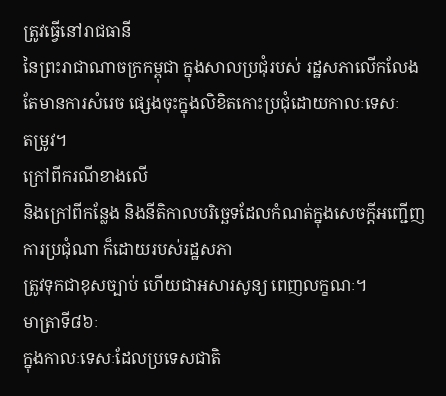ត្រូវធ្វើនៅរាជធានី
នៃព្រះរាជាណាចក្រកម្ពុជា ក្នុងសាលប្រជុំរបស់ រដ្ឋសភាលើកលែង តែមានការសំរេច ផ្សេងចុះក្នុងលិខិតកោះប្រជុំដោយកាលៈទេសៈ
តម្រូវ។
ក្រៅពីករណីខាងលើ
និងក្រៅពីកន្លែង និងនីតិកាលបរិច្ឆេទដែលកំណត់ក្នុងសេចក្ដីអញ្ជើញ ការប្រជុំណា ក៏ដោយរបស់រដ្ឋសភា
ត្រូវទុកជាខុសច្បាប់ ហើយជាអសារសូន្យ ពេញលក្ខណៈ។
មាត្រាទី៨៦ៈ
ក្នុងកាលៈទេសៈដែលប្រទេសជាតិ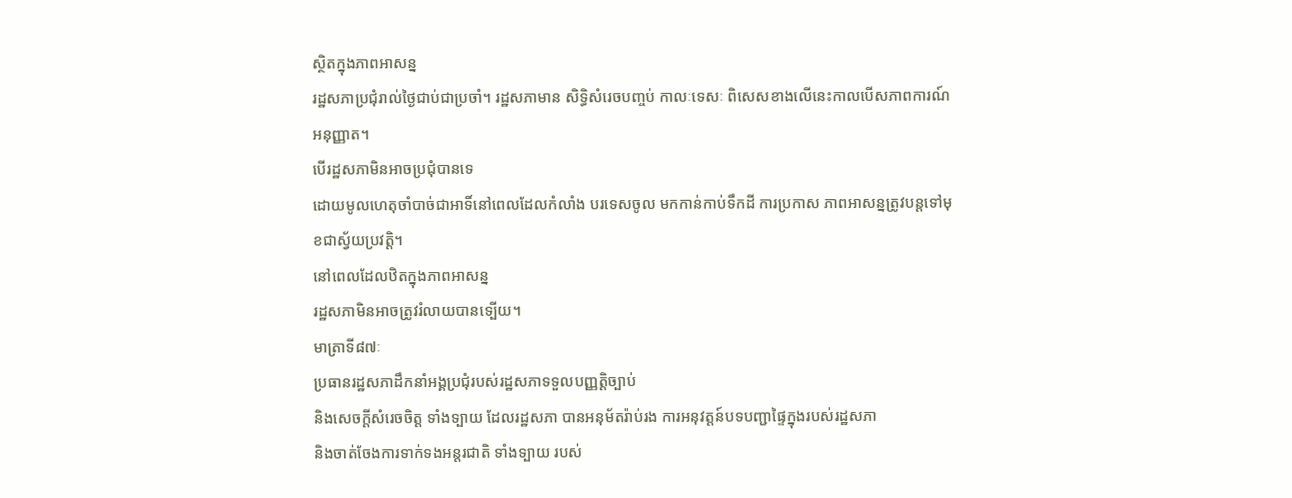ស្ថិតក្នុងភាពអាសន្ន
រដ្ឋសភាប្រជុំរាល់ថ្ងៃជាប់ជាប្រចាំ។ រដ្ឋសភាមាន សិទ្ធិសំរេចបញ្ចប់ កាលៈទេសៈ ពិសេសខាងលើនេះកាលបើសភាពការណ៍
អនុញ្ញាត។
បើរដ្ឋសភាមិនអាចប្រជុំបានទេ
ដោយមូលហេតុចាំបាច់ជាអាទិ៍នៅពេលដែលកំលាំង បរទេសចូល មកកាន់កាប់ទឹកដី ការប្រកាស ភាពអាសន្នត្រូវបន្ដទៅមុខជាស្វ័យប្រវត្ដិ។
នៅពេលដែលឋិតក្នុងភាពអាសន្ន
រដ្ឋសភាមិនអាចត្រូវរំលាយបានទ្បើយ។
មាត្រាទី៨៧ៈ
ប្រធានរដ្ឋសភាដឹកនាំអង្គប្រជុំរបស់រដ្ឋសភាទទួលបញ្ញត្ដិច្បាប់
និងសេចក្ដីសំរេចចិត្ដ ទាំងទ្បាយ ដែលរដ្ឋសភា បានអនុម័តរ៉ាប់រង ការអនុវត្ដន៍បទបញ្ជាផ្ទៃក្នុងរបស់រដ្ឋសភា
និងចាត់ចែងការទាក់ទងអន្ដរជាតិ ទាំងទ្បាយ របស់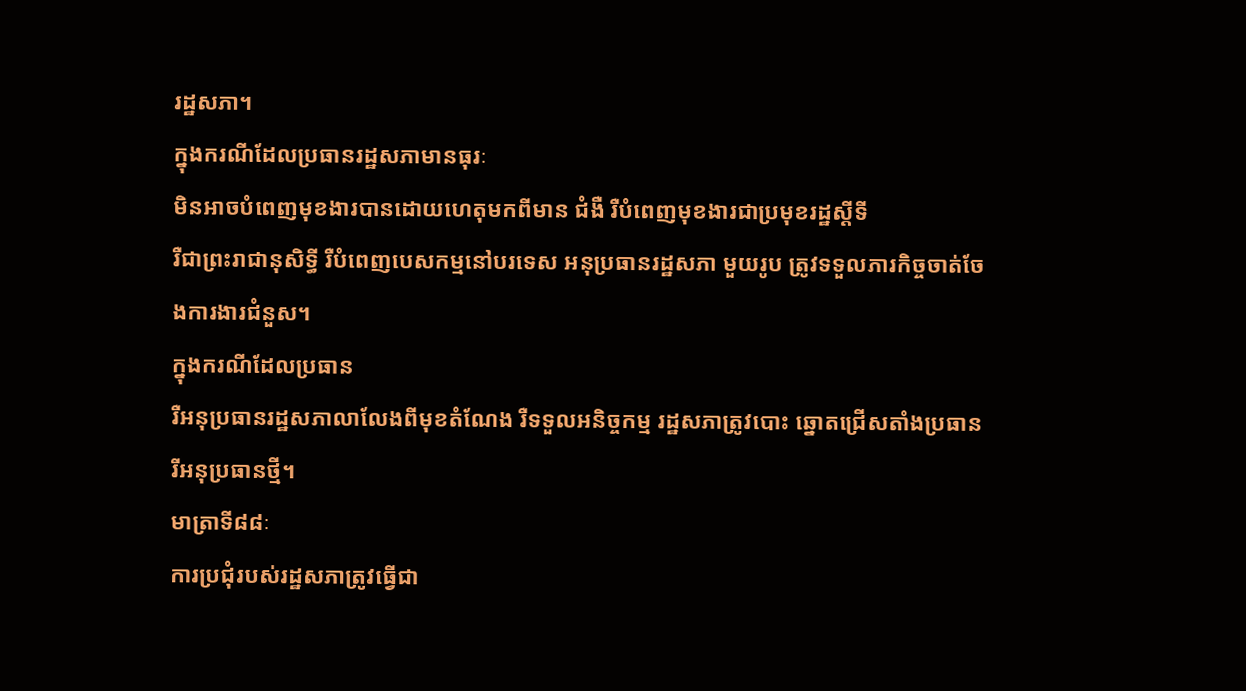រដ្ឋសភា។
ក្នុងករណីដែលប្រធានរដ្ឋសភាមានធុរៈ
មិនអាចបំពេញមុខងារបានដោយហេតុមកពីមាន ជំងឺ រឺបំពេញមុខងារជាប្រមុខរដ្ឋស្ដីទី
រឺជាព្រះរាជានុសិទ្ធី រឺបំពេញបេសកម្មនៅបរទេស អនុប្រធានរដ្ឋសភា មួយរូប ត្រូវទទួលភារកិច្ចចាត់ចែងការងារជំនួស។
ក្នុងករណីដែលប្រធាន
រឺអនុប្រធានរដ្ឋសភាលាលែងពីមុខតំណែង រឺទទួលអនិច្ចកម្ម រដ្ឋសភាត្រូវបោះ ឆ្នោតជ្រើសតាំងប្រធាន
រីអនុប្រធានថ្មី។
មាត្រាទី៨៨ៈ
ការប្រជុំរបស់រដ្ឋសភាត្រូវធ្វើជា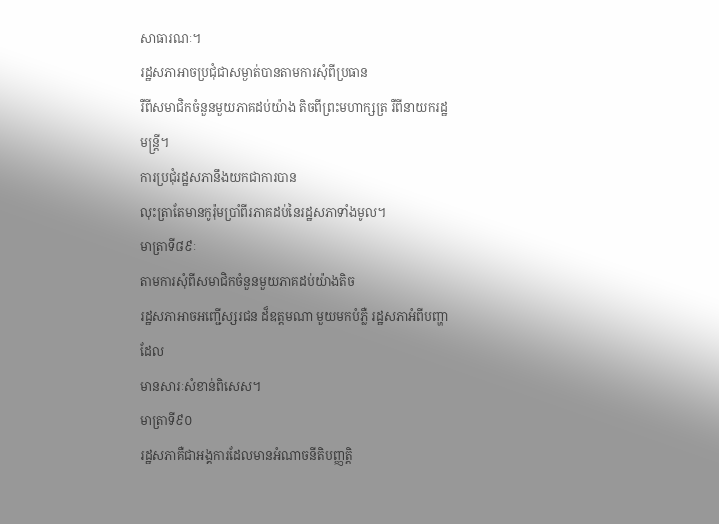សាធារណៈ។
រដ្ឋសភាអាចប្រជុំជាសម្ងាត់បានតាមការសុំពីប្រធាន
រឺពីសមាជិកចំនួនមួយភាគដប់យ៉ាង តិចពីព្រះមហាក្សត្រ រឺពីនាយករដ្ឋ មន្ដ្រី។
ការប្រជុំរដ្ឋសភានឹងយកជាការបាន
លុះត្រាតែមានកូរ៉ុមប្រាំពីរភាគដប់នៃរដ្ឋសភាទាំងមូល។
មាត្រាទី៨៩ៈ
តាមការសុំពីសមាជិកចំនួនមួយភាគដប់យ៉ាងតិច
រដ្ឋសភាអាចអញ្ជើស្សរជន ដ៏ឧត្ដមណា មួយមកបំភ្លឺ រដ្ឋសភាអំពីបញ្ហាដែល
មានសារៈសំខាន់ពិសេស។
មាត្រាទី៩០
រដ្ឋសភាគឺជាអង្គការដែលមានអំណាចនីតិបញ្ញត្ដិ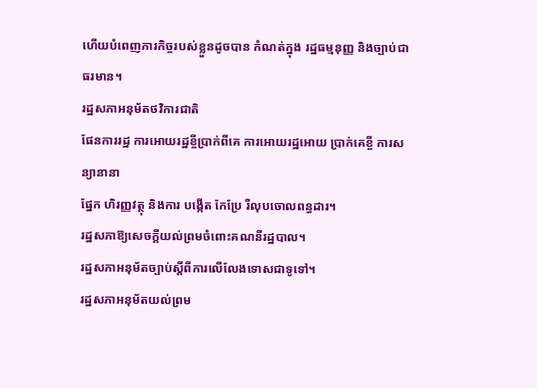ហើយបំពេញភារកិច្ចរបស់ខ្លួនដូចបាន កំណត់ក្នុង រដ្ឋធម្មនុញ្ញ និងច្បាប់ជា ធរមាន។
រដ្ឋសភាអនុម័តថវិការជាតិ
ផែនការរដ្ឋ ការអោយរដ្ឋខ្ចីប្រាក់ពីគេ ការអោយរដ្ឋអោយ ប្រាក់គេខ្ចី ការសន្យានានា
ផ្នែក ហិរញ្ញវត្ថុ និងការ បង្កើត កែប្រែ រឺលុបចោលពន្ធដារ។
រដ្ឋសភាឱ្យសេចក្ដីយល់ព្រមចំពោះគណនីរដ្ឋបាល។
រដ្ឋសភាអនុម័តច្បាប់ស្ដីពីការលើលែងទោសជាទូទៅ។
រដ្ឋសភាអនុម័តយល់ព្រម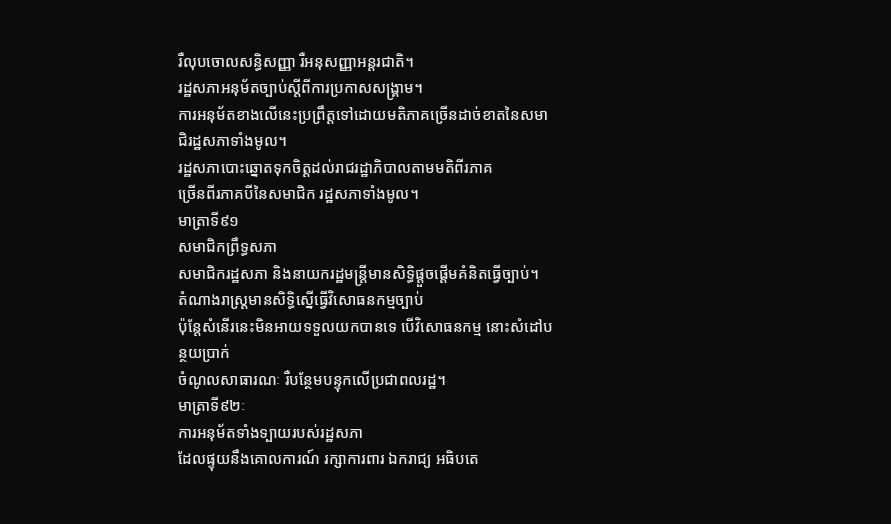រឺលុបចោលសន្ធិសញ្ញា រឺអនុសញ្ញាអន្ដរជាតិ។
រដ្ឋសភាអនុម័តច្បាប់ស្ដីពីការប្រកាសសង្គ្រាម។
ការអនុម័តខាងលើនេះប្រព្រឹត្ដទៅដោយមតិភាគច្រើនដាច់ខាតនៃសមាជិរដ្ឋសភាទាំងមូល។
រដ្ឋសភាបោះឆ្នោតទុកចិត្ដដល់រាជរដ្ឋាភិបាលតាមមតិពីរភាគ
ច្រើនពីរភាគបីនៃសមាជិក រដ្ឋសភាទាំងមូល។
មាត្រាទី៩១
សមាជិកព្រឹទ្ធសភា
សមាជិករដ្ឋសភា និងនាយករដ្ឋមន្ដ្រីមានសិទ្ធិផ្ដួចផ្ដើមគំនិតធ្វើច្បាប់។
តំណាងរាស្ដ្រមានសិទ្ធិស្នើធ្វើវិសោធនកម្មច្បាប់
ប៉ុន្ដែសំនើរនេះមិនអាយទទួលយកបានទេ បើវិសោធនកម្ម នោះសំដៅបន្ថយប្រាក់
ចំណូលសាធារណៈ រឺបន្ថែមបន្ទុកលើប្រជាពលរដ្ឋ។
មាត្រាទី៩២ៈ
ការអនុម័តទាំងទ្បាយរបស់រដ្ឋសភា
ដែលផ្ទុយនឹងគោលការណ៍ រក្សាការពារ ឯករាជ្យ អធិបតេ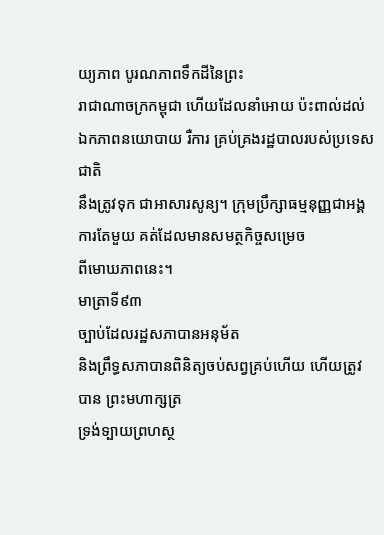យ្យភាព បូរណភាពទឹកដីនៃព្រះ
រាជាណាចក្រកម្ពុជា ហើយដែលនាំអោយ ប៉ះពាល់ដល់ឯកភាពនយោបាយ រឺការ គ្រប់គ្រងរដ្ឋបាលរបស់ប្រទេសជាតិ
នឹងត្រូវទុក ជាអាសារសូន្យ។ ក្រុមប្រឹក្សាធម្មនុញ្ញជាអង្គការតែមួយ គត់ដែលមានសមត្ថកិច្ចសម្រេច
ពីមោឃភាពនេះ។
មាត្រាទី៩៣
ច្បាប់ដែលរដ្ឋសភាបានអនុម័ត
និងព្រឹទ្ធសភាបានពិនិត្យចប់សព្វគ្រប់ហើយ ហើយត្រូវបាន ព្រះមហាក្សត្រ
ទ្រង់ទ្បាយព្រហស្ថ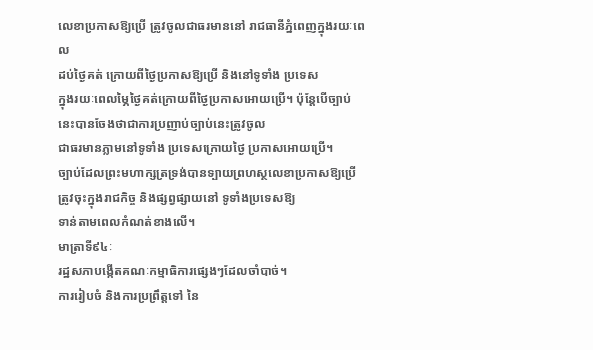លេខាប្រកាសឱ្យប្រើ ត្រូវចូលជាធរមាននៅ រាជធានីភ្នំពេញក្នុងរយៈពេល
ដប់ថ្ងៃគត់ ក្រោយពីថ្ងៃប្រកាសឱ្យប្រើ និងនៅទូទាំង ប្រទេស
ក្នុងរយៈពេលម្ភៃថ្ងៃគត់ក្រោយពីថ្ងៃប្រកាសអោយប្រើ។ ប៉ុន្ដែបើច្បាប់នេះបានចែងថាជាការប្រញាប់ច្បាប់នេះត្រូវចូល
ជាធរមានភ្លាមនៅទូទាំង ប្រទេសក្រោយថ្ងៃ ប្រកាសអោយប្រើ។
ច្បាប់ដែលព្រះមហាក្សត្រទ្រង់បានទ្បាយព្រហស្ថលេខាប្រកាសឱ្យប្រើ
ត្រូវចុះក្នុងរាជកិច្ច និងផ្សព្វផ្សាយនៅ ទូទាំងប្រទេសឱ្យ
ទាន់តាមពេលកំណត់ខាងលើ។
មាត្រាទី៩៤ៈ
រដ្ឋសភាបង្កើតគណៈកម្មាធិការផ្សេងៗដែលចាំបាច់។
ការរៀបចំ និងការប្រព្រឹត្ដទៅ នៃ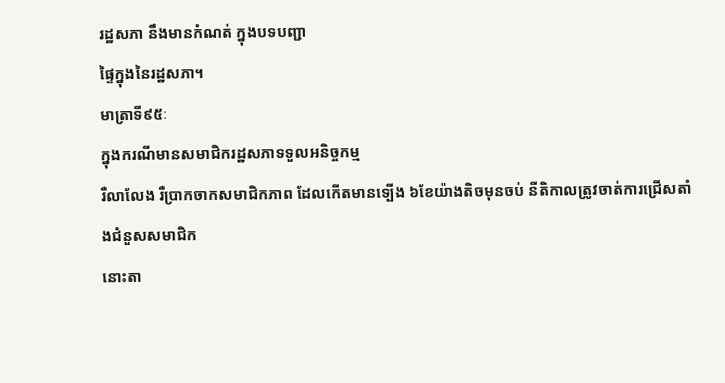រដ្ឋសភា នឹងមានកំណត់ ក្នុងបទបញ្ជា
ផ្ទៃក្នុងនៃរដ្ឋសភា។
មាត្រាទី៩៥ៈ
ក្នុងករណីមានសមាជិករដ្ឋសភាទទួលអនិច្ចកម្ម
រឺលាលែង រឺប្រាកចាកសមាជិកភាព ដែលកើតមានទ្បើង ៦ខែយ៉ាងតិចមុនចប់ នីតិកាលត្រូវចាត់ការជ្រើសតាំងជំនួសសមាជិក
នោះតា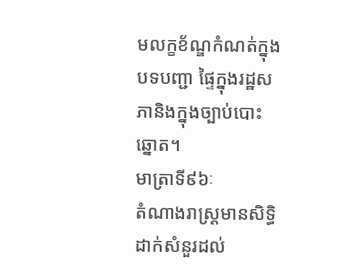មលក្ខខ័ណ្ឌកំណត់ក្នុងបទបញ្ជា ផ្ទៃក្នុងរដ្ឋសភានិងក្នុងច្បាប់បោះឆ្នោត។
មាត្រាទី៩៦ៈ
តំណាងរាស្ដ្រមានសិទ្ធិដាក់សំនួរដល់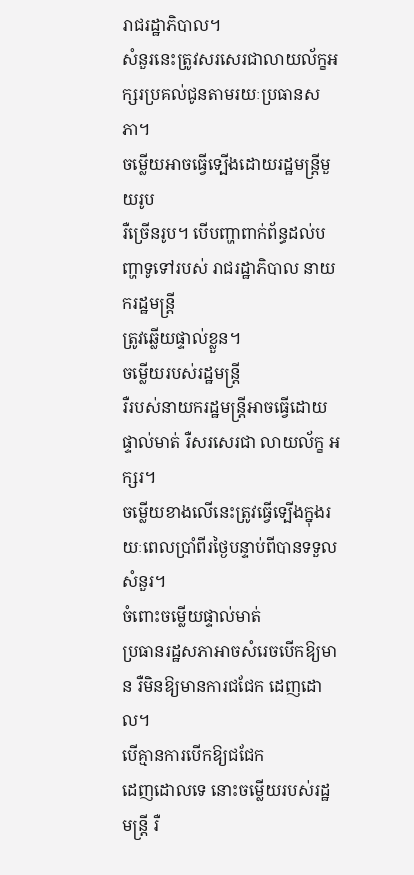រាជរដ្ឋាភិបាល។
សំនួរនេះត្រូវសរសេរជាលាយល័ក្ខអក្សរប្រគល់ជូនតាមរយៈប្រធានសភា។
ចម្លើយអាចធ្វើទ្បើងដោយរដ្ឋមន្ដ្រីមួយរូប
រឺច្រើនរូប។ បើបញ្ហាពាក់ព័ន្ធដល់បញ្ហាទូទៅរបស់ រាជរដ្ឋាភិបាល នាយករដ្ឋមន្ដ្រី
ត្រូវឆ្លើយផ្ទាល់ខ្លួន។
ចម្លើយរបស់រដ្ឋមន្ដ្រី
រឺរបស់នាយករដ្ឋមន្ដ្រីអាចធ្វើដោយផ្ទាល់មាត់ រឺសរសេរជា លាយល័ក្ខ អក្សរ។
ចម្លើយខាងលើនេះត្រូវធ្វើទ្បើងក្នុងរយៈពេលប្រាំពីរថ្ងៃបន្ទាប់ពីបានទទួលសំនួរ។
ចំពោះចម្លើយផ្ទាល់មាត់
ប្រធានរដ្ឋសភាអាចសំរេចបើកឱ្យមាន រឺមិនឱ្យមានការជជែក ដេញដោល។
បើគ្មានការបើកឱ្យជជែក
ដេញដោលទេ នោះចម្លើយរបស់រដ្ឋមន្ដ្រី រឺ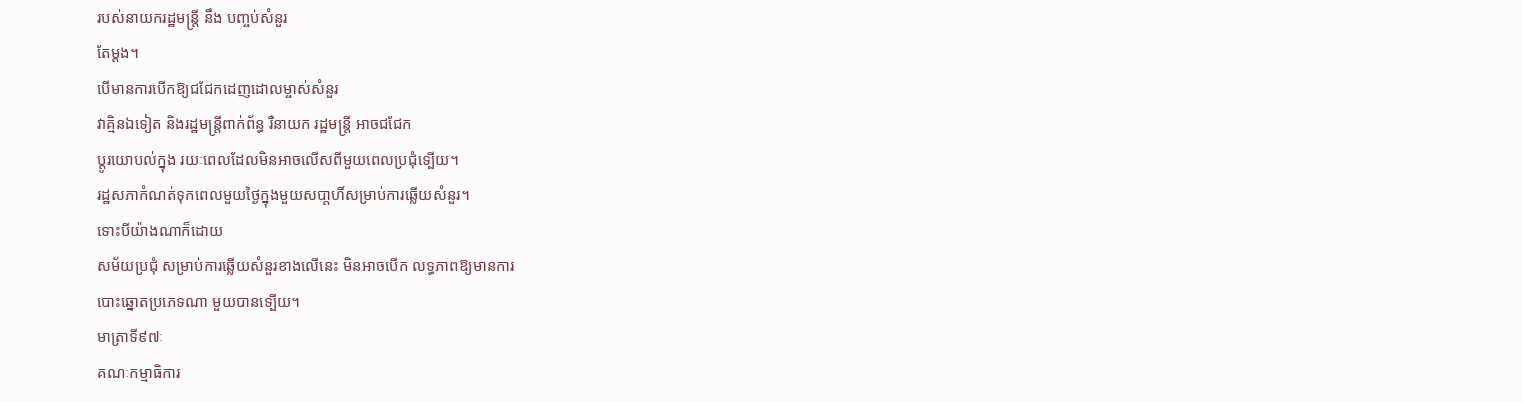របស់នាយករដ្ឋមន្ដ្រី នឹង បញ្ចប់សំនួរ
តែម្ដង។
បើមានការបើកឱ្យជជែកដេញដោលម្ចាស់សំនួរ
វាគ្មិនឯទៀត និងរដ្ឋមន្ដ្រីពាក់ព័ន្ធ រឺនាយក រដ្ឋមន្ដ្រី អាចជជែក
ប្ដូរយោបល់ក្នុង រយៈពេលដែលមិនអាចលើសពីមួយពេលប្រជុំទ្បើយ។
រដ្ឋសភាកំណត់ទុកពេលមួយថ្ងៃក្នុងមួយសបា្ដហិ៍សម្រាប់ការឆ្លើយសំនួរ។
ទោះបីយ៉ាងណាក៏ដោយ
សម័យប្រជុំ សម្រាប់ការឆ្លើយសំនួរខាងលើនេះ មិនអាចបើក លទ្ធភាពឱ្យមានការ
បោះឆ្នោតប្រភេទណា មួយបានទ្បើយ។
មាត្រាទី៩៧ៈ
គណៈកម្មាធិការ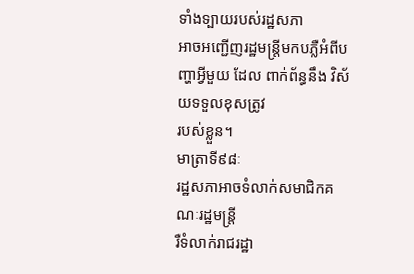ទាំងទ្បាយរបស់រដ្ឋសភា
អាចអញ្ជើញរដ្ឋមន្ដ្រីមកបភ្លឺអំពីបញ្ហាអ្វីមួយ ដែល ពាក់ព័ន្ធនឹង វិស័យទទួលខុសត្រូវ
របស់ខ្លួន។
មាត្រាទី៩៨ៈ
រដ្ឋសភាអាចទំលាក់សមាជិកគណៈរដ្ឋមន្ដ្រី
រឺទំលាក់រាជរដ្ឋា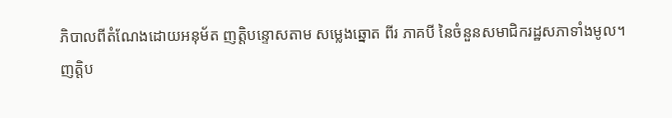ភិបាលពីតំណែងដោយអនុម័ត ញត្ដិបន្ទោសតាម សម្លេងឆ្នោត ពីរ ភាគបី នៃចំនួនសមាជិករដ្ឋសភាទាំងមូល។
ញត្ដិប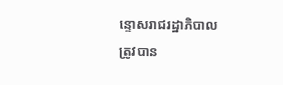ន្ទោសរាជរដ្ឋាភិបាល
ត្រូវបាន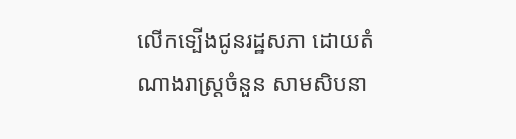លើកទ្បើងជូនរដ្ឋសភា ដោយតំណាងរាស្ដ្រចំនួន សាមសិបនា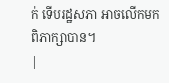ក់ ទើបរដ្ឋសភា អាចលើកមក
ពិភាក្សាបាន។
|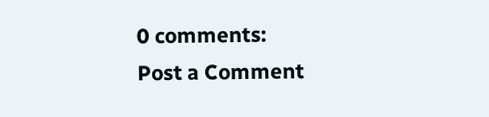0 comments:
Post a Comment